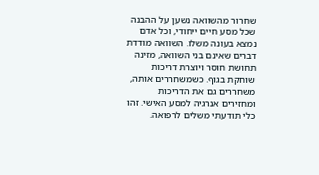שחרור מהשוואה נשען על ההבנה שכל מסע חיים ייחודי, וכל אדם נמצא בעונה משלו. השוואה מודדת דברים שאינם בני השוואה, מזינה תחושת חוסר ויוצרת דריכות שוחקת בגוף. כשמשחררים אותה, משחררים גם את הדריכות ומחזירים אנרגיה למסע האישי. זהו כלי תודעתי משלים לרפואה.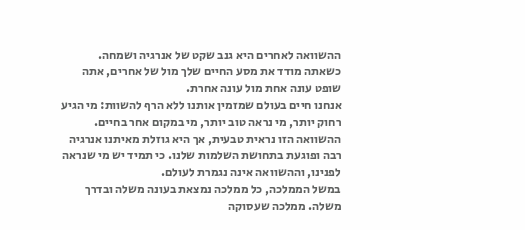ההשוואה לאחרים היא גנב שקט של אנרגיה ושמחה. כשאתה מודד את מסע החיים שלך מול של אחרים, אתה שופט עונה אחת מול עונה אחרת.
אנחנו חיים בעולם שמזמין אותנו ללא הרף להשוות: מי הגיע רחוק יותר, מי נראה טוב יותר, מי במקום אחר בחיים. ההשוואה הזו נראית טבעית, אך היא גוזלת מאיתנו אנרגיה רבה ופוגעת בתחושת השלמות שלנו. כי תמיד יש מי שנראה לפנינו, וההשוואה אינה נגמרת לעולם.
במשל הממלכה, כל ממלכה נמצאת בעונה משלה ובדרך משלה. ממלכה שעסוקה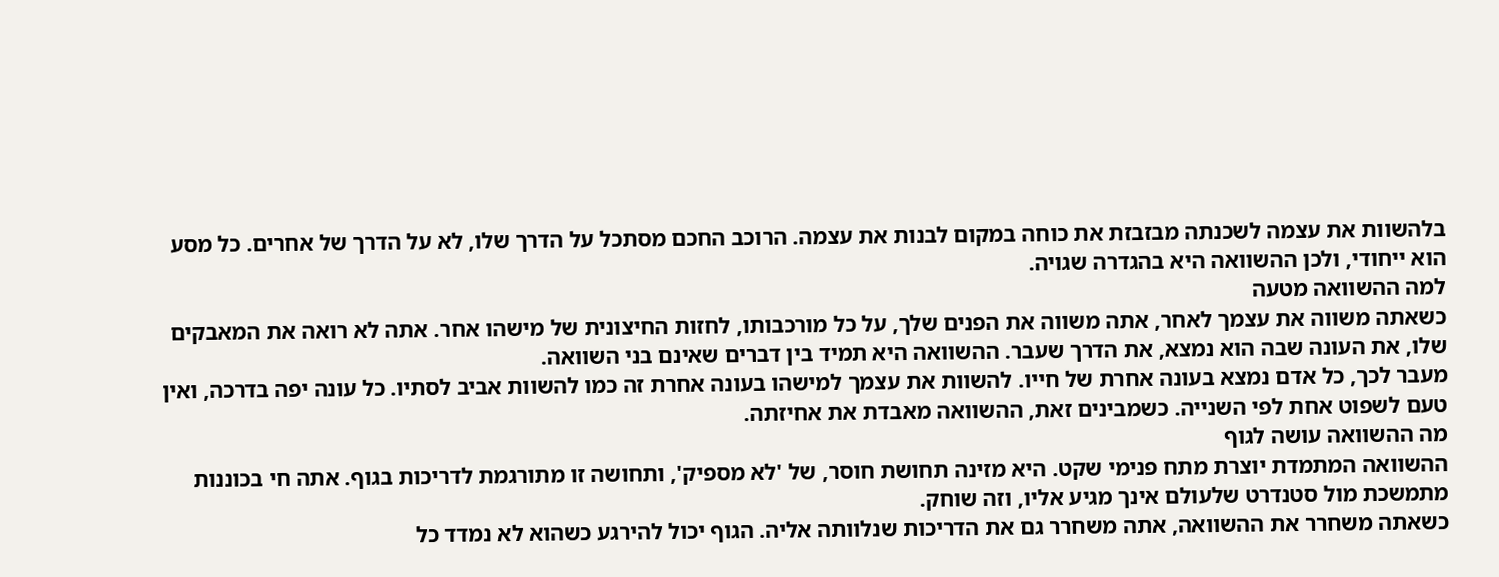בלהשוות את עצמה לשכנתה מבזבזת את כוחה במקום לבנות את עצמה. הרוכב החכם מסתכל על הדרך שלו, לא על הדרך של אחרים. כל מסע הוא ייחודי, ולכן ההשוואה היא בהגדרה שגויה.
למה ההשוואה מטעה
כשאתה משווה את עצמך לאחר, אתה משווה את הפנים שלך, על כל מורכבותו, לחזות החיצונית של מישהו אחר. אתה לא רואה את המאבקים שלו, את העונה שבה הוא נמצא, את הדרך שעבר. ההשוואה היא תמיד בין דברים שאינם בני השוואה.
מעבר לכך, כל אדם נמצא בעונה אחרת של חייו. להשוות את עצמך למישהו בעונה אחרת זה כמו להשוות אביב לסתיו. כל עונה יפה בדרכה, ואין טעם לשפוט אחת לפי השנייה. כשמבינים זאת, ההשוואה מאבדת את אחיזתה.
מה ההשוואה עושה לגוף
ההשוואה המתמדת יוצרת מתח פנימי שקט. היא מזינה תחושת חוסר, של 'לא מספיק', ותחושה זו מתורגמת לדריכות בגוף. אתה חי בכוננות מתמשכת מול סטנדרט שלעולם אינך מגיע אליו, וזה שוחק.
כשאתה משחרר את ההשוואה, אתה משחרר גם את הדריכות שנלוותה אליה. הגוף יכול להירגע כשהוא לא נמדד כל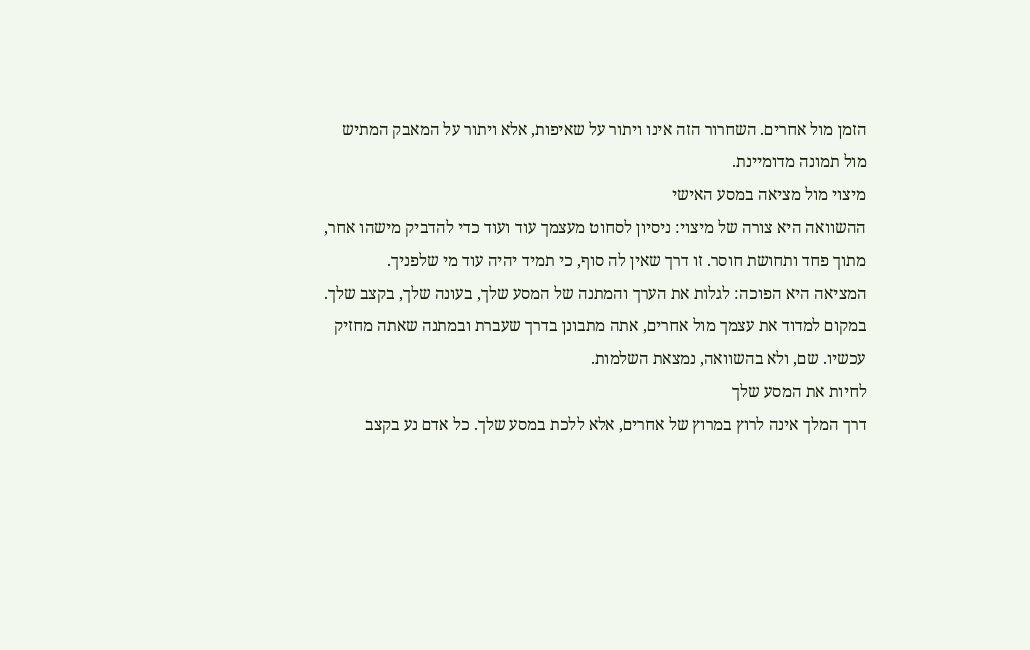הזמן מול אחרים. השחרור הזה אינו ויתור על שאיפות, אלא ויתור על המאבק המתיש מול תמונה מדומיינת.
מיצוי מול מציאה במסע האישי
ההשוואה היא צורה של מיצוי: ניסיון לסחוט מעצמך עוד ועוד כדי להדביק מישהו אחר, מתוך פחד ותחושת חוסר. זו דרך שאין לה סוף, כי תמיד יהיה עוד מי שלפניך.
המציאה היא הפוכה: לגלות את הערך והמתנה של המסע שלך, בעונה שלך, בקצב שלך. במקום למדוד את עצמך מול אחרים, אתה מתבונן בדרך שעברת ובמתנה שאתה מחזיק עכשיו. שם, ולא בהשוואה, נמצאת השלמות.
לחיות את המסע שלך
דרך המלך אינה לרוץ במרוץ של אחרים, אלא ללכת במסע שלך. כל אדם נע בקצב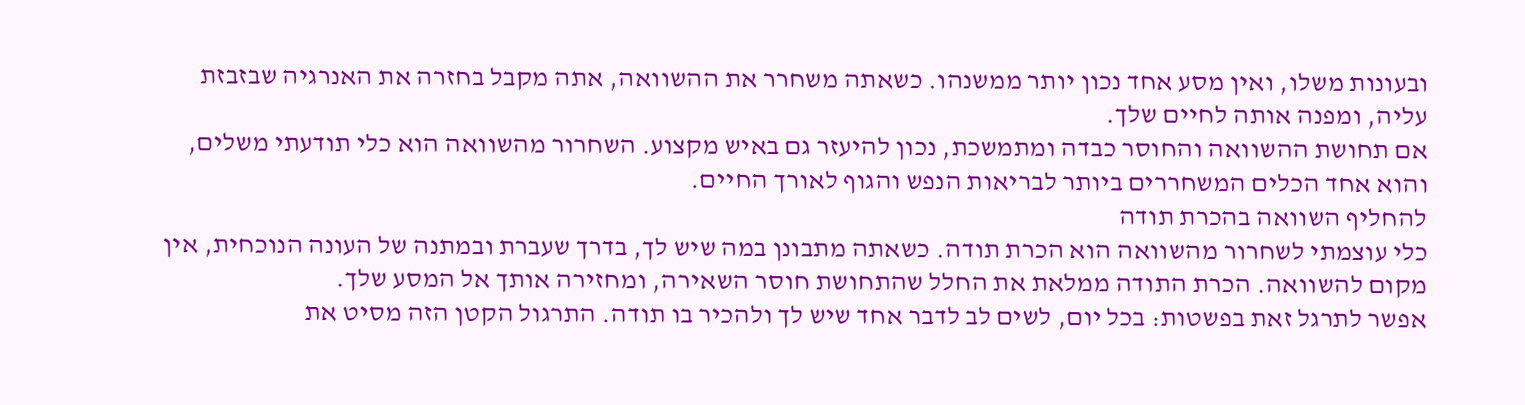ובעונות משלו, ואין מסע אחד נכון יותר ממשנהו. כשאתה משחרר את ההשוואה, אתה מקבל בחזרה את האנרגיה שבזבזת עליה, ומפנה אותה לחיים שלך.
אם תחושת ההשוואה והחוסר כבדה ומתמשכת, נכון להיעזר גם באיש מקצוע. השחרור מהשוואה הוא כלי תודעתי משלים, והוא אחד הכלים המשחררים ביותר לבריאות הנפש והגוף לאורך החיים.
להחליף השוואה בהכרת תודה
כלי עוצמתי לשחרור מהשוואה הוא הכרת תודה. כשאתה מתבונן במה שיש לך, בדרך שעברת ובמתנה של העונה הנוכחית, אין מקום להשוואה. הכרת התודה ממלאת את החלל שהתחושת חוסר השאירה, ומחזירה אותך אל המסע שלך.
אפשר לתרגל זאת בפשטות: בכל יום, לשים לב לדבר אחד שיש לך ולהכיר בו תודה. התרגול הקטן הזה מסיט את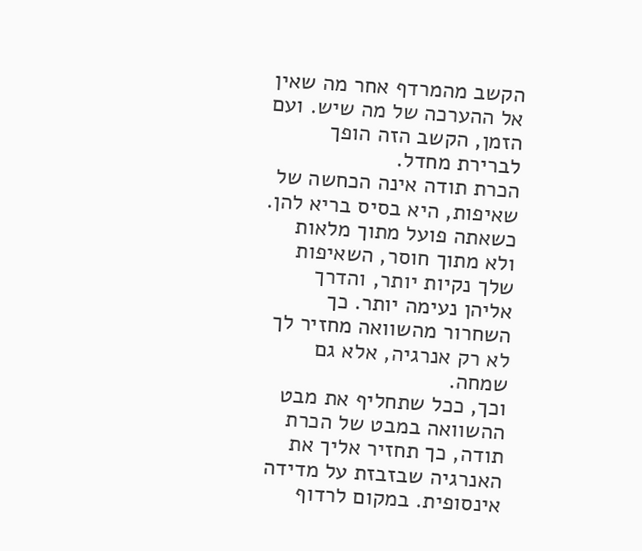הקשב מהמרדף אחר מה שאין אל ההערכה של מה שיש. ועם הזמן, הקשב הזה הופך לברירת מחדל.
הכרת תודה אינה הכחשה של שאיפות, היא בסיס בריא להן. כשאתה פועל מתוך מלאות ולא מתוך חוסר, השאיפות שלך נקיות יותר, והדרך אליהן נעימה יותר. כך השחרור מהשוואה מחזיר לך לא רק אנרגיה, אלא גם שמחה.
וכך, ככל שתחליף את מבט ההשוואה במבט של הכרת תודה, כך תחזיר אליך את האנרגיה שבזבזת על מדידה אינסופית. במקום לרדוף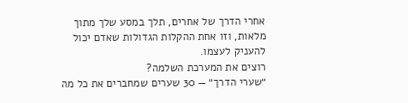אחרי הדרך של אחרים, תלך במסע שלך מתוך מלאות, וזו אחת ההקלות הגדולות שאדם יכול להעניק לעצמו.
רוצים את המערכת השלמה?
״שערי הדרך״ — 30 שערים שמחברים את כל מה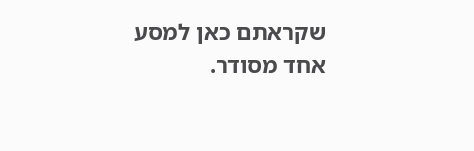שקראתם כאן למסע אחד מסודר.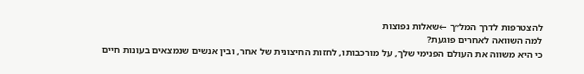להצטרפות לדרך המל״ך ←שאלות נפוצות
למה השוואה לאחרים פוגעת?
כי היא משווה את העולם הפנימי שלך, על מורכבותו, לחזות החיצונית של אחר, ובין אנשים שנמצאים בעונות חיים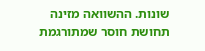שונות. ההשוואה מזינה תחושת חוסר שמתורגמת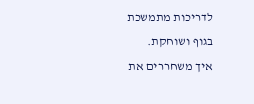לדריכות מתמשכת בגוף ושוחקת.
איך משחררים את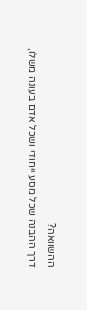ההשוואה?
דרך ההבנה שכל מסע ייחודי ושכל אדם בעונה משלו,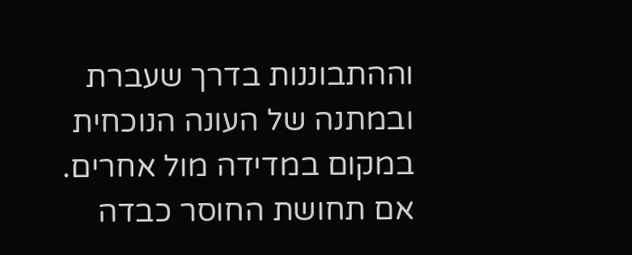וההתבוננות בדרך שעברת ובמתנה של העונה הנוכחית במקום במדידה מול אחרים. אם תחושת החוסר כבדה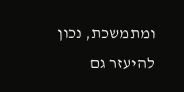ומתמשכת, נכון להיעזר גם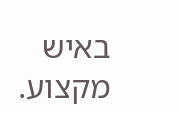באיש מקצוע.